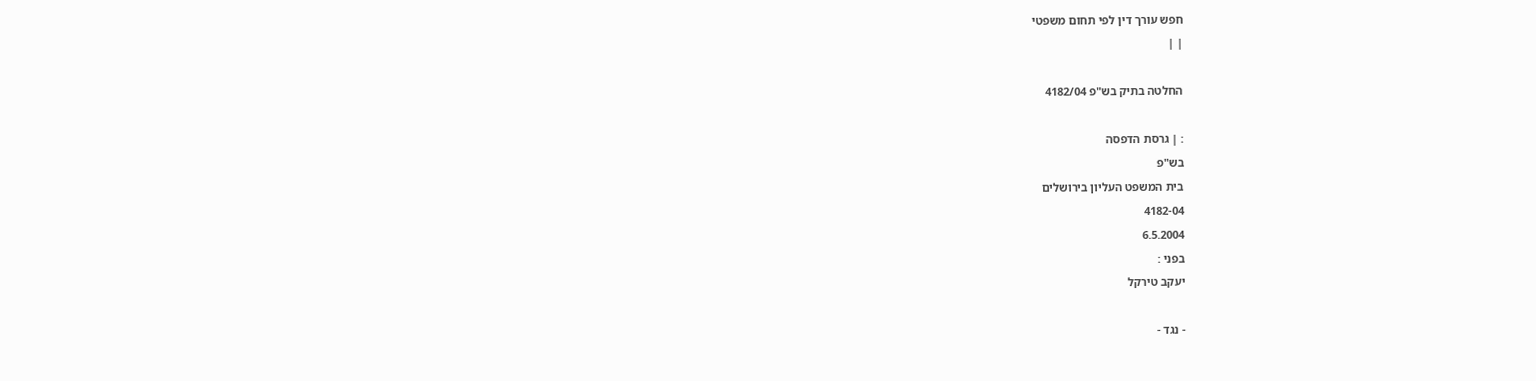חפש עורך דין לפי תחום משפטי
| |

החלטה בתיק בש"פ 4182/04

: | גרסת הדפסה
בש"פ
בית המשפט העליון בירושלים
4182-04
6.5.2004
בפני :
יעקב טירקל

- נגד -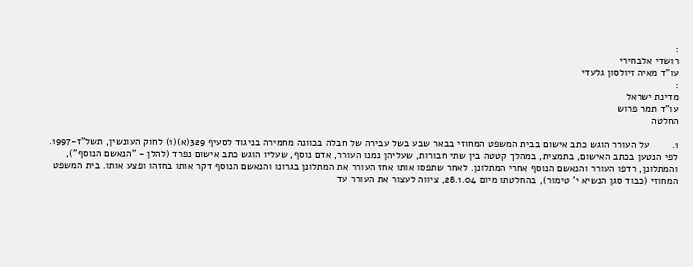:
רושדי אלבחירי
עו"ד מאיה זיולסון גלעדי
:
מדינת ישראל
עו"ד תמר פרוש
החלטה

1.        על העורר הוגש כתב אישום בבית המשפט המחוזי בבאר שבע בשל עבירה של חבלה בכוונה מחמירה בניגוד לסעיף 329(א)(1) לחוק העונשין, תשל"ז-1997. לפי הנטען בכתב האישום, בתמצית, במהלך קטטה בין שתי חבורות, שעליהן נמנו העורר, אדם נוסף, שעליו הוגש כתב אישום נפרד (להלן - "הנאשם הנוסף"), והמתלונן, רדפו העורר והנאשם הנוסף אחרי המתלונן. לאחר שתפסו אותו אחז העורר את המתלונן בגרונו והנאשם הנוסף דקר אותו בחזהו ופצע אותו. בית המשפט המחוזי (כבוד סגן הנשיא י' טימור), בהחלטתו מיום 28.1.04, ציווה לעצור את העורר עד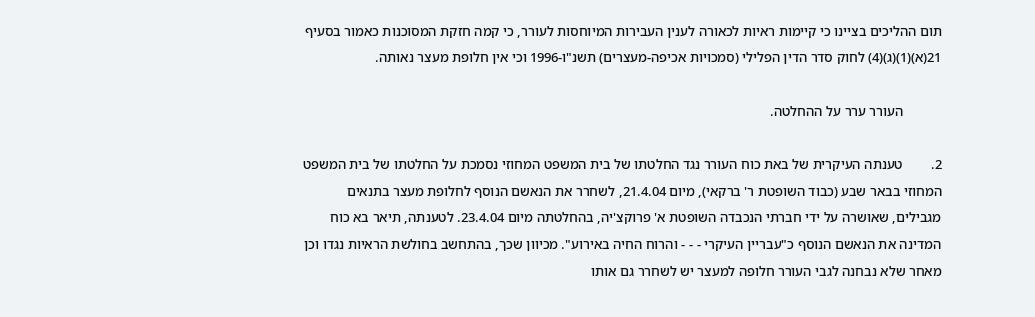תום ההליכים בציינו כי קיימות ראיות לכאורה לענין העבירות המיוחסות לעורר, כי קמה חזקת המסוכנות כאמור בסעיף 21(א)(1)(ג)(4) לחוק סדר הדין הפלילי (סמכויות אכיפה-מעצרים) תשנ"ו-1996 וכי אין חלופת מעצר נאותה.

           העורר ערר על ההחלטה.

2.        טענתה העיקרית של באת כוח העורר נגד החלטתו של בית המשפט המחוזי נסמכת על החלטתו של בית המשפט המחוזי בבאר שבע (כבוד השופטת ר' ברקאי), מיום 21.4.04, לשחרר את הנאשם הנוסף לחלופת מעצר בתנאים מגבילים, שאושרה על ידי חברתי הנכבדה השופטת א' פרוקצ'יה, בהחלטתה מיום 23.4.04. לטענתה, תיאר בא כוח המדינה את הנאשם הנוסף כ"עבריין העיקרי - - - והרוח החיה באירוע". מכיוון שכך, בהתחשב בחולשת הראיות נגדו וכן מאחר שלא נבחנה לגבי העורר חלופה למעצר יש לשחרר גם אותו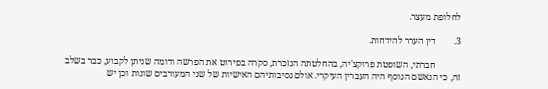לחלופת מעצר.

3.        דין הערר להידחות.

           חברתי, השופטת פרוקצ'יה, בהחלטתה הנזכרת, סקרה בפירוט את הפרשה ודומה שניתן לקבוע, כבר בשלב זה, כי הנאשם הנוסף היה העברין העיקרי. אולם נסיבותיהם האישיות של שני המעורבים שונות וכן יש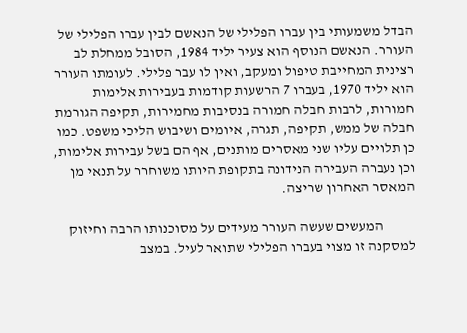הבדל משמעותי בין עברו הפלילי של הנאשם לבין עברו הפלילי של העורר. הנאשם הנוסף הוא צעיר יליד 1984, הסובל ממחלת לב רצינית המחייבת טיפול ומעקב, ואין לו עבר פלילי. לעומתו העורר הוא יליד 1970, בעברו 7 הרשעות קודמות בעבירות אלימות חמורות, לרבות חבלה חמורה בנסיבות מחמירות, תקיפה הגורמת חבלה של ממש, תקיפה, תגרה, איומים ושיבוש הליכי משפט. כמו כן תלויים עליו שני מאסרים מותנים, אף הם בשל עבירות אלימות, וכן נעברה העבירה הנידונה בתקופת היותו משוחרר על תנאי מן המאסר האחרון שריצה.

           המעשים שעשה העורר מעידים על מסוכנותו הרבה וחיזוק למסקנה זו מצוי בעברו הפלילי שתואר לעיל. במצב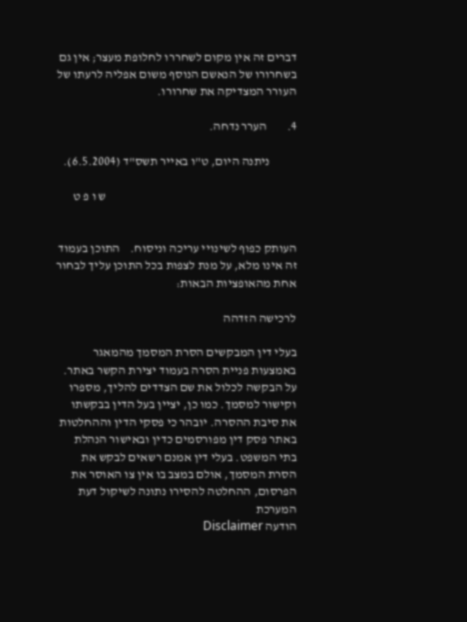דברים זה אין מקום לשחררו לחלופת מעצר; אין גם  בשחרורו של הנאשם הנוסף משום אפליה לרעתו של העורר המצדיקה את שחרורו.

4.        הערר נדחה.

           ניתנה היום, ט"ו באייר תשס"ד (6.5.2004).

                                                                             ש ו פ ט


העותק כפוף לשינויי עריכה וניסוח.    התוכן בעמוד זה אינו מלא, על מנת לצפות בכל התוכן עליך לבחור אחת מהאופציות הבאות:

לרכישה הזדהה

בעלי דין המבקשים הסרת המסמך מהמאגר באמצעות פניית הסרה בעמוד יצירת הקשר באתר. על הבקשה לכלול את שם הצדדים להליך, מספרו וקישור למסמך. כמו כן, יציין בעל הדין בבקשתו את סיבת ההסרה. יובהר כי פסקי הדין וההחלטות באתר פסק דין מפורסמים כדין ובאישור הנהלת בתי המשפט. בעלי דין אמנם רשאים לבקש את הסרת המסמך, אולם במצב בו אין צו האוסר את הפרסום, ההחלטה להסירו נתונה לשיקול דעת המערכת
הודעה Disclaimer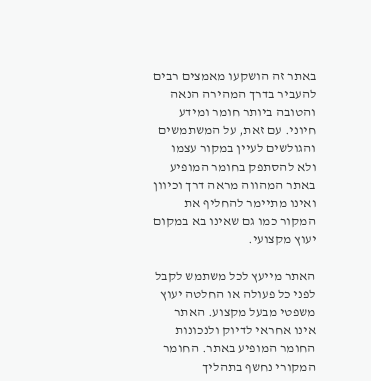באתר זה הושקעו מאמצים רבים להעביר בדרך המהירה הנאה והטובה ביותר חומר ומידע חיוני. עם זאת, על המשתמשים והגולשים לעיין במקור עצמו ולא להסתפק בחומר המופיע באתר המהווה מראה דרך וכיוון ואינו מתיימר להחליף את המקור כמו גם שאינו בא במקום יעוץ מקצועי.

האתר מייעץ לכל משתמש לקבל לפני כל פעולה או החלטה יעוץ משפטי מבעל מקצוע. האתר אינו אחראי לדיוק ולנכונות החומר המופיע באתר. החומר המקורי נחשף בתהליך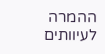ההמרה לעיוותים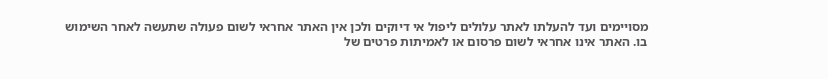מסויימים ועד להעלתו לאתר עלולים ליפול אי דיוקים ולכן אין האתר אחראי לשום פעולה שתעשה לאחר השימוש בו. האתר אינו אחראי לשום פרסום או לאמיתות פרטים של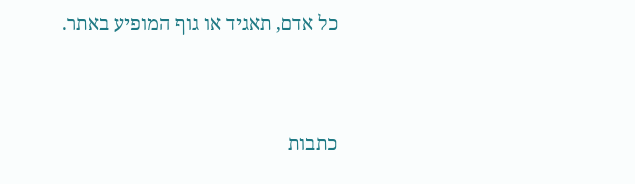כל אדם, תאגיד או גוף המופיע באתר.




כתבות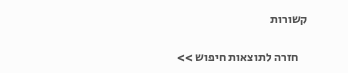קשורות

    חזרה לתוצאות חיפוש >>